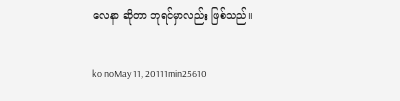လေနာ ဆိုတာ ဘုရင်မှာလည်း ဖြစ်သည်။

ko noMay 11, 20111min25610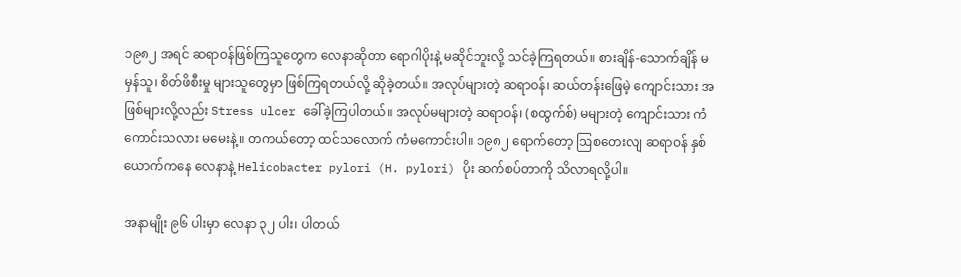၁၉၈၂ အရင် ဆရာဝန်ဖြစ်ကြသူတွေက လေနာဆိုတာ ရောဂါပိုးနဲ့ မဆိုင်ဘူးလို့ သင်ခဲ့ကြရတယ်။ စားချိန်-သောက်ချိန် မမှန်သူ၊ စိတ်ဖိစီးမှု များသူတွေမှာ ဖြစ်ကြရတယ်လို့ ဆိုခဲ့တယ်။ အလုပ်များတဲ့ ဆရာဝန်၊ ဆယ်တန်းဖြေမဲ့ ကျောင်းသား အဖြစ်များလို့လည်း Stress ulcer ခေါ်ခဲ့ကြပါတယ်။ အလုပ်မများတဲ့ ဆရာဝန်၊ (စထွက်စ်) မများတဲ့ ကျောင်းသား ကံကောင်းသလား မမေးနဲ့။ တကယ်တော့ ထင်သလောက် ကံမကောင်းပါ။ ၁၉၈၂ ရောက်တော့ ဩစတေးလျ ဆရာဝန် နှစ်ယောက်ကနေ လေနာနဲ့ Helicobacter pylori (H. pylori) ပိုး ဆက်စပ်တာကို သိလာရလို့ပါ။

အနာမျိုး ၉၆ ပါးမှာ လေနာ ၃၂ ပါး၊ ပါတယ်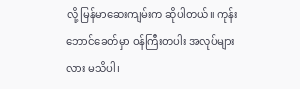လို့ မြန်မာဆေးကျမ်းက ဆိုပါတယ်။ ကုန်းဘောင်ခေတ်မှာ ဝန်ကြီးတပါး အလုပ်များလား မသိပါ၊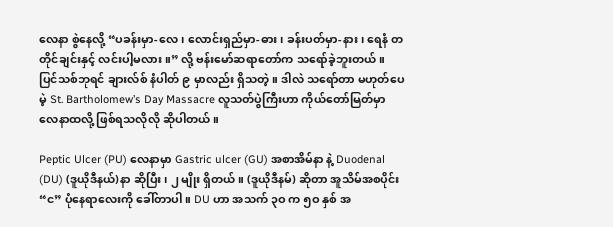လေနာ စွဲနေလို့ “ပခန်းမှာ-လေ၊ လောင်းရှည်မှာ-ဓား၊ ခန်းပတ်မှာ-နား၊ ရေနံ တတိုင်ချင်းနှင့် လင်းပါ့မလား။” လို့ ဗန်းမော်ဆရာတော်က သရော်ခဲ့ဘူးတယ်။ ပြင်သစ်ဘုရင် ချားလ်စ် နံပါတ် ၉ မှာလည်း ရှိသတဲ့။ ဒါလဲ သရော်တာ မဟုတ်ပေမဲ့ St. Bartholomew’s Day Massacre လူသတ်ပွဲကြီးဟာ ကိုယ်တော်မြတ်မှာ လေနာထလို့ ဖြစ်ရသလိုလို ဆိုပါတယ်။

Peptic Ulcer (PU) လေနာမှာ Gastric ulcer (GU) အစာအိမ်နာ နဲ့ Duodenal (DU) (ဒူယိုဒီနယ်)နာ ဆိုပြီး၊ ၂ မျိုး ရှိတယ်။ (ဒူယိုဒီနမ်) ဆိုတာ အူသိမ်အစပိုင်း “င” ပုံနေရာလေးကို ခေါ်တာပါ။ DU ဟာ အသက် ၃ဝ က ၅ဝ နှစ် အ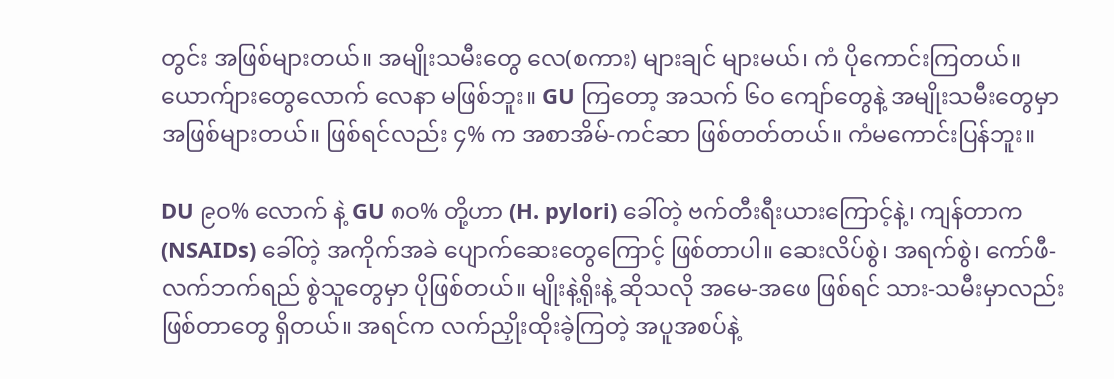တွင်း အဖြစ်များတယ်။ အမျိုးသမီးတွေ လေ(စကား) များချင် များမယ်၊ ကံ ပိုကောင်းကြတယ်။ ယောက်ျားတွေလောက် လေနာ မဖြစ်ဘူး။ GU ကြတော့ အသက် ၆ဝ ကျော်တွေနဲ့ အမျိုးသမီးတွေမှာ အဖြစ်များတယ်။ ဖြစ်ရင်လည်း ၄% က အစာအိမ်-ကင်ဆာ ဖြစ်တတ်တယ်။ ကံမကောင်းပြန်ဘူး။

DU ၉ဝ% လောက် နဲ့ GU ၈ဝ% တို့ဟာ (H. pylori) ခေါ်တဲ့ ဗက်တီးရီးယားကြောင့်နဲ့၊ ကျန်တာက (NSAIDs) ခေါ်တဲ့ အကိုက်အခဲ ပျောက်ဆေးတွေကြောင့် ဖြစ်တာပါ။ ဆေးလိပ်စွဲ၊ အရက်စွဲ၊ ကော်ဖီ-လက်ဘက်ရည် စွဲသူတွေမှာ ပိုဖြစ်တယ်။ မျိုးနဲ့ရိုးနဲ့ ဆိုသလို အမေ-အဖေ ဖြစ်ရင် သား-သမီးမှာလည်း ဖြစ်တာတွေ ရှိတယ်။ အရင်က လက်ညှိုးထိုးခဲ့ကြတဲ့ အပူအစပ်နဲ့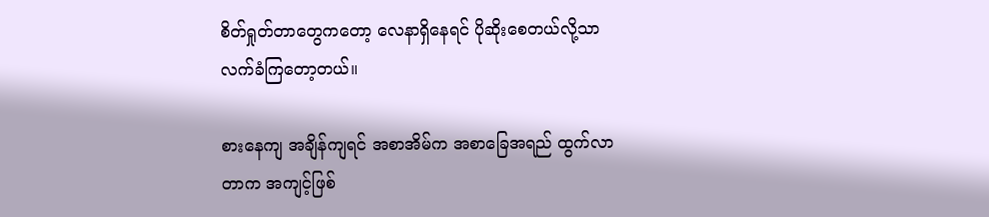စိတ်ရှုတ်တာတွေကတော့ လေနာရှိနေရင် ပိုဆိုးစေတယ်လို့သာ လက်ခံကြတော့တယ်။

စားနေကျ အချိန်ကျရင် အစာအိမ်က အစာခြေအရည် ထွက်လာတာက အကျင့်ဖြစ်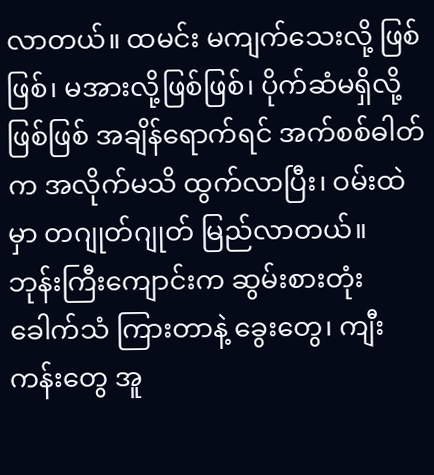လာတယ်။ ထမင်း မကျက်သေးလို့ ဖြစ်ဖြစ်၊ မအားလို့ဖြစ်ဖြစ်၊ ပိုက်ဆံမရှိလို့ဖြစ်ဖြစ် အချိန်ရောက်ရင် အက်စစ်ဓါတ်က အလိုက်မသိ ထွက်လာပြီး၊ ဝမ်းထဲမှာ တဂျုတ်ဂျုတ် မြည်လာတယ်။ ဘုန်းကြီးကျောင်းက ဆွမ်းစားတုံးခေါက်သံ ကြားတာနဲ့ ခွေးတွေ၊ ကျီးကန်းတွေ အူ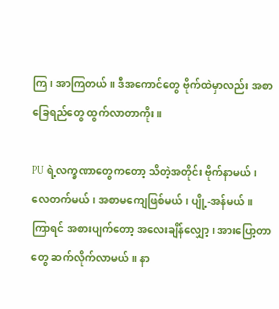ကြ၊ အာကြတယ်။ ဒီအကောင်တွေ ဗိုက်ထဲမှာလည်း အစာခြေရည်တွေ ထွက်လာတာကိုး။

PU ရဲ့လက္ခဏာတွေကတော့ သိတဲ့အတိုင်း ဗိုက်နာမယ်၊ လေတက်မယ်၊ အစာမကျေဖြစ်မယ်၊ ပျို့-အန်မယ်။ ကြာရင် အစားပျက်တော့ အလေးချိန်လျှော့၊ အားပြော့တာတွေ ဆက်လိုက်လာမယ်။ နာ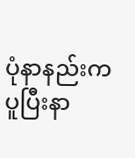ပုံနာနည်းက ပူပြီးနာ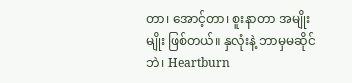တာ၊ အောင့်တာ၊ စူးနာတာ အမျိုးမျိုး ဖြစ်တယ်။ နှလုံးနဲ့ ဘာမှမဆိုင်ဘဲ၊ Heartburn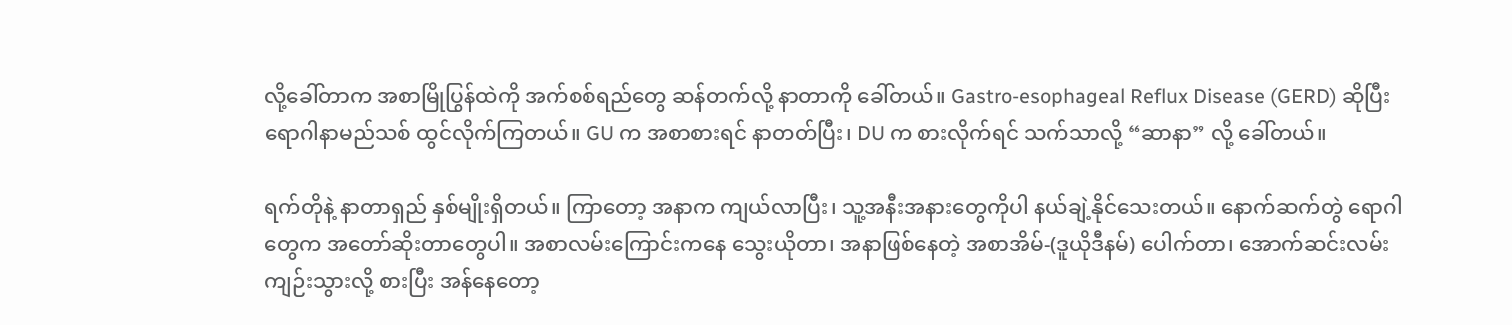လို့ခေါ်တာက အစာမြိုပြွန်ထဲကို အက်စစ်ရည်တွေ ဆန်တက်လို့ နာတာကို ခေါ်တယ်။ Gastro-esophageal Reflux Disease (GERD) ဆိုပြီး ရောဂါနာမည်သစ် ထွင်လိုက်ကြတယ်။ GU က အစာစားရင် နာတတ်ပြီး၊ DU က စားလိုက်ရင် သက်သာလို့ “ဆာနာ” လို့ ခေါ်တယ်။

ရက်တိုနဲ့ နာတာရှည် နှစ်မျိုးရှိတယ်။ ကြာတော့ အနာက ကျယ်လာပြီး၊ သူ့အနီးအနားတွေကိုပါ နယ်ချဲ့နိုင်သေးတယ်။ နောက်ဆက်တွဲ ရောဂါတွေက အတော်ဆိုးတာတွေပါ။ အစာလမ်းကြောင်းကနေ သွေးယိုတာ၊ အနာဖြစ်နေတဲ့ အစာအိမ်-(ဒူယိုဒီနမ်) ပေါက်တာ၊ အောက်ဆင်းလမ်း ကျဉ်းသွားလို့ စားပြီး အန်နေတော့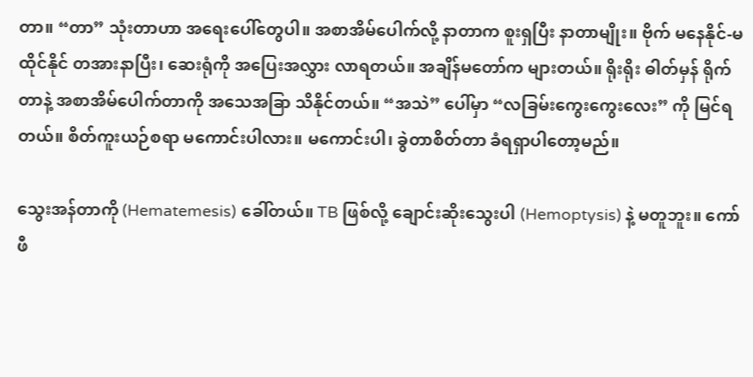တာ။ “တာ” သုံးတာဟာ အရေးပေါ်တွေပါ။ အစာအိမ်ပေါက်လို့ နာတာက စူးရှပြီး နာတာမျိုး။ ဗိုက် မနေနိုင်-မထိုင်နိုင် တအားနာပြီး၊ ဆေးရုံကို အပြေးအလွှား လာရတယ်။ အချိန်မတော်က များတယ်။ ရိုးရိုး ဓါတ်မှန် ရိုက်တာနဲ့ အစာအိမ်ပေါက်တာကို အသေအခြာ သိနိုင်တယ်။ “အသဲ” ပေါ်မှာ “လခြမ်းကွေးကွေးလေး” ကို မြင်ရတယ်။ စိတ်ကူးယဉ်စရာ မကောင်းပါလား။ မကောင်းပါ၊ ခွဲတာစိတ်တာ ခံရရှာပါတော့မည်။

သွေးအန်တာကို (Hematemesis) ခေါ်တယ်။ TB ဖြစ်လို့ ချောင်းဆိုးသွေးပါ (Hemoptysis) နဲ့ မတူဘူး။ ကော်ဖီ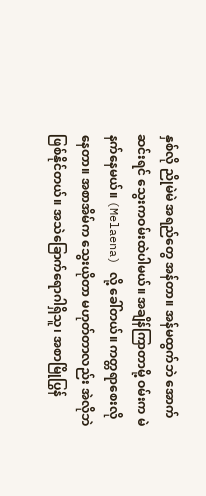နှစ်လို ညိုမဲမဲ အရည်တွေ အန်တာ။ အန်မထွက်ဘဲ အောက်ဆင်းရင် သွေးကဝမ်းထဲပါမယ်။ အချိန်ကြာတာမို့ ဝမ်းက မဲနက်နေမယ်။ (Melaena) လို့ ခေါ်တယ်။ ကတ္တရာစေးလိုနေတာ။ အစာအိမ်က သွေးယိုတာ မဟုတ်တာလည်း အဲလိုဘဲ ဖြစ်နိုင်တယ်။ အသဲခြောက်ရောဂါရှိသူ၊ အစာမြိုပြွန်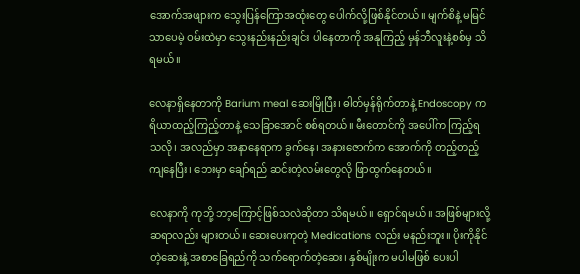အောက်အဖျားက သွေးပြန်ကြောအထုံးတွေ ပေါက်လို့ဖြစ်နိုင်တယ်။ မျက်စိနဲ့ မမြင်သာပေမဲ့ ဝမ်းထဲမှာ သွေးနည်းနည်းချင်း ပါနေတာကို အနုကြည့် မှန်ဘီလူးနဲ့စစ်မှ သိရမယ်။

လေနာရှိနေတာကို Barium meal ဆေးမြိုပြီး၊ ဓါတ်မှန်ရိုက်တာနဲ့ Endoscopy ကရိယာထည့်ကြည့်တာနဲ့ သေခြာအောင် စစ်ရတယ်။ မီးတောင်ကို အပေါ်က ကြည့်ရသလို၊ အလည်မှာ အနာနေရာက ခွက်နေ၊ အနားဇောက်က အောက်ကို တည့်တည့်ကျနေပြီး၊ ဘေးမှာ ချော်ရည် ဆင်းတဲ့လမ်းတွေလို ဖြာထွက်နေတယ်။

လေနာကို ကုဘို့ ဘာ့ကြောင့်ဖြစ်သလဲဆိုတာ သိရမယ်။ ရှောင်ရမယ်။ အဖြစ်များလို့ ဆရာလည်း များတယ်။ ဆေးပေးကုတဲ့ Medications လည်း မနည်းဘူး။ ပိုးကိုနိုင်တဲ့ဆေးနဲ့ အစာခြေရည်ကို သက်ရောက်တဲ့ဆေး၊ နှစ်မျိုးက မပါမဖြစ် ပေးပါ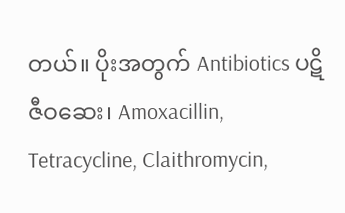တယ်။ ပိုးအတွက် Antibiotics ပဋိဇီဝဆေး၊ Amoxacillin, Tetracycline, Claithromycin,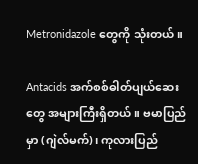Metronidazole တွေကို သုံးတယ်။

Antacids အက်စစ်ဓါတ်ပျယ်ဆေးတွေ အများကြီးရှိတယ်။ ဗမာပြည်မှာ (ဂျဲလ်မက်)၊ ကုလားပြည်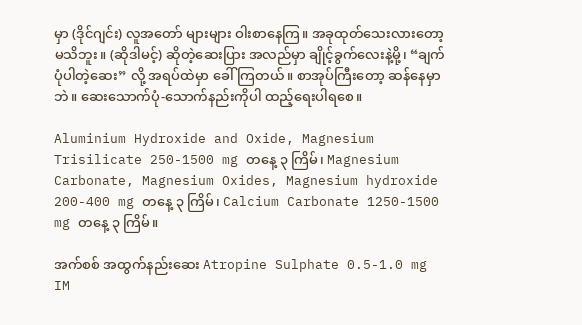မှာ (ဒိုင်ဂျင်း) လူအတော် များများ ဝါးစာနေကြ။ အခုထုတ်သေးလားတော့ မသိဘူး။ (ဆိုဒါမင့်) ဆိုတဲ့ဆေးပြား အလည်မှာ ချိုင့်ခွက်လေးနဲ့မို့၊ “ချက်ပုံပါတဲ့ဆေး” လို့ အရပ်ထဲမှာ ခေါ်ကြတယ်။ စာအုပ်ကြီးတော့ ဆန်နေမှာဘဲ။ ဆေးသောက်ပုံ-သောက်နည်းကိုပါ ထည့်ရေးပါရစေ။

Aluminium Hydroxide and Oxide, Magnesium Trisilicate 250-1500 mg တနေ့ ၃ ကြိမ်၊ Magnesium Carbonate, Magnesium Oxides, Magnesium hydroxide 200-400 mg တနေ့ ၃ ကြိမ်၊ Calcium Carbonate 1250-1500 mg တနေ့ ၃ ကြိမ်။

အက်စစ် အထွက်နည်းဆေး Atropine Sulphate 0.5-1.0 mg IM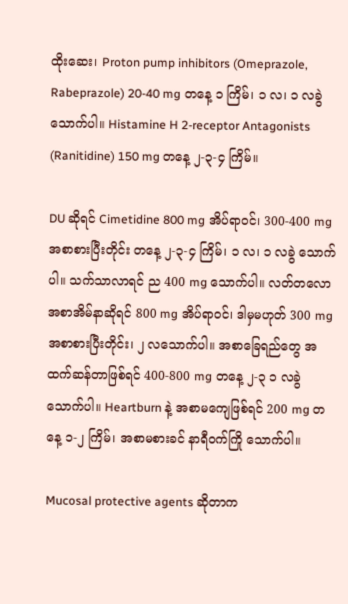ထိုးဆေး၊ Proton pump inhibitors (Omeprazole, Rabeprazole) 20-40 mg တနေ့ ၁ ကြိမ်၊ ၁ လ၊ ၁ လခွဲ သောက်ပါ။ Histamine H 2-receptor Antagonists (Ranitidine) 150 mg တနေ့ ၂-၃-၄ ကြိမ်။

DU ဆိုရင် Cimetidine 800 mg အိပ်ရာဝင်၊ 300-400 mg အစာစားပြီးတိုင်း တနေ့ ၂-၃-၄ ကြိမ်၊ ၁ လ၊ ၁ လခွဲ သောက်ပါ။ သက်သာလာရင် ည 400 mg သောက်ပါ။ လတ်တလော အစာအိမ်နာဆိုရင် 800 mg အိပ်ရာဝင်၊ ဒါမှမဟုတ် 300 mg အစာစားပြီးတိုင်း၊ ၂ လသောက်ပါ။ အစာခြေရည်တွေ အထက်ဆန်တာဖြစ်ရင် 400-800 mg တနေ့ ၂-၃ ၁ လခွဲ သောက်ပါ။ Heartburn နဲ့ အစာမကျေဖြစ်ရင် 200 mg တနေ့ ၁-၂ ကြိမ်၊ အစာမစားခင် နာရီဝက်ကြို သောက်ပါ။

Mucosal protective agents ဆိုတာက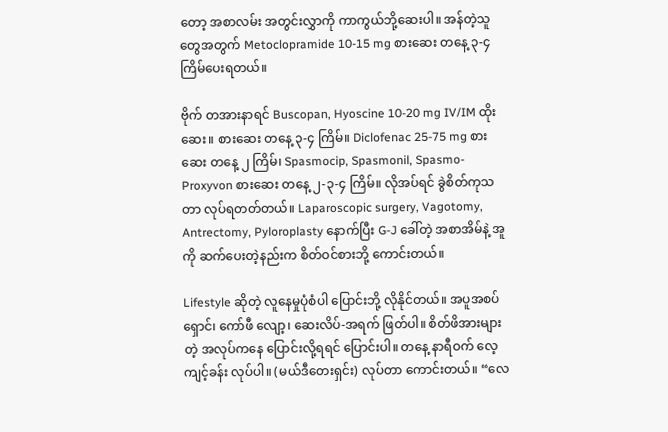တော့ အစာလမ်း အတွင်းလွှာကို ကာကွယ်ဘို့ဆေးပါ။ အန်တဲ့သူတွေအတွက် Metoclopramide 10-15 mg စားဆေး တနေ့ ၃-၄ ကြိမ်ပေးရတယ်။

ဗိုက် တအားနာရင် Buscopan, Hyoscine 10-20 mg IV/IM ထိုးဆေး။ စားဆေး တနေ့ ၃-၄ ကြိမ်။ Diclofenac 25-75 mg စားဆေး တနေ့ ၂ ကြိမ်၊ Spasmocip, Spasmonil, Spasmo-Proxyvon စားဆေး တနေ့ ၂-၃-၄ ကြိမ်။ လိုအပ်ရင် ခွဲစိတ်ကုသတာ လုပ်ရတတ်တယ်။ Laparoscopic surgery, Vagotomy, Antrectomy, Pyloroplasty နောက်ပြီး G-J ခေါ်တဲ့ အစာအိမ်နဲ့ အူကို ဆက်ပေးတဲ့နည်းက စိတ်ဝင်စားဘို့ ကောင်းတယ်။

Lifestyle ဆိုတဲ့ လူနေမှုပုံစံပါ ပြောင်းဘို့ လိုနိုင်တယ်။ အပူအစပ် ရှောင်၊ ကော်ဖီ လျော့၊ ဆေးလိပ်-အရက် ဖြတ်ပါ။ စိတ်ဖိအားများတဲ့ အလုပ်ကနေ ပြောင်းလို့ရရင် ပြောင်းပါ။ တနေ့ နာရီဝက် လေ့ကျင့်ခန်း လုပ်ပါ။ (မယ်ဒီတေးရှင်း) လုပ်တာ ကောင်းတယ်။ “လေ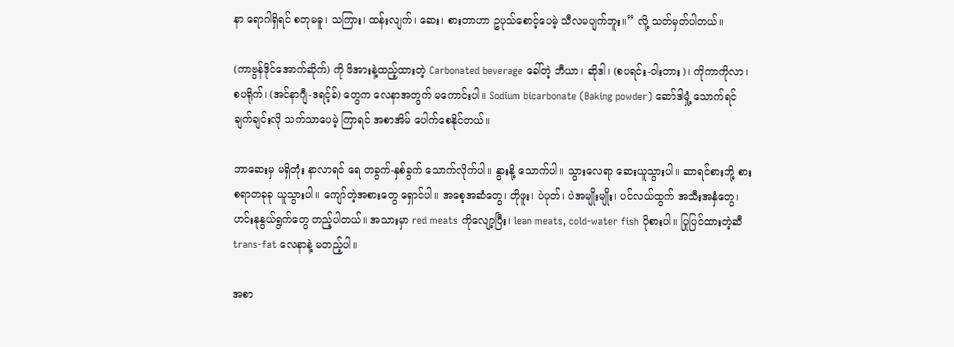နာ ရောဂါရှိရင် စတုမဓူ၊ သကြား၊ ထန်းလျက်၊ ဆေး၊ စားတာဟာ ဥပုသ်စောင့်ပေမဲ့ သီလမပျက်ဘူး။” လို့ သတ်မှတ်ပါတယ်။

(ကာဗွန်ဒိုင်အောက်ဆိုက်) ကို ဖိအားနဲ့ထည့်ထားတဲ့ Carbonated beverage ခေါ်တဲ့ ဘီယာ၊ ဆိုဒါ၊ (စပရင်း-ဝါးတား)၊ ကိုကာကိုလာ၊ စပရိုက်၊ (အင်နာဂျီ-ဒရင့်ခ်) တွေက လေနာအတွက် မကောင်းပါ။ Sodium bicarbonate (Baking powder) ဆော်ဒါမှုံ့ သောက်ရင် ချက်ချင်းလို သက်သာပေမဲ့ ကြာရင် အစာအိမ် ပေါက်စေနိုင်တယ်။

ဘာဆေးမှ မရှိတုံး နာလာရင် ရေ တခွက်-နှစ်ခွက် သောက်လိုက်ပါ။ နွားနို့ သောက်ပါ။ သွားလေရာ ဆေးယူသွားပါ။ ဆာရင်စားဘို့ စားစရာတခုခု ယူသွားပါ။ ကျော်တဲ့အစားတွေ ရှောင်ပါ။ အစေ့အဆံတွေ၊ တိုဖူး၊ ပဲပုတ်၊ ပဲအမျိုးမျိုး၊ ပင်လယ်ထွက် အသီးအနှံတွေ၊ ဟင်းနုနွယ်ရွက်တွေ တည့်ပါတယ်။ အသားမှာ red meats ကိုလျော့ပြီး၊ lean meats, cold-water fish ပိုစားပါ။ ပြုပြင်ထားတဲ့ဆီ trans-fat လေနာနဲ့ မတည့်ပါ။

အစာ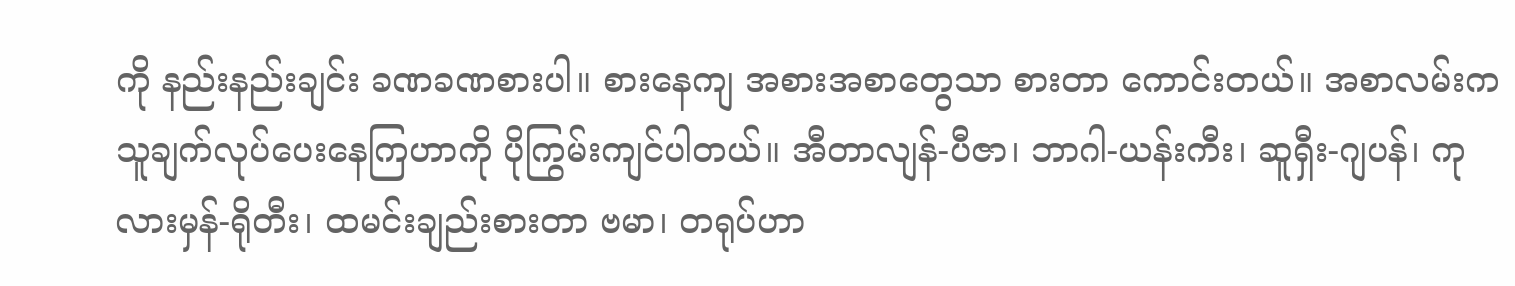ကို နည်းနည်းချင်း ခဏခဏစားပါ။ စားနေကျ အစားအစာတွေသာ စားတာ ကောင်းတယ်။ အစာလမ်းက သူချက်လုပ်ပေးနေကြဟာကို ပိုကြွမ်းကျင်ပါတယ်။ အီတာလျန်-ပီဇာ၊ ဘာဂါ-ယန်းကီး၊ ဆူရှီး-ဂျပန်၊ ကုလားမှန်-ရိုတီး၊ ထမင်းချည်းစားတာ ဗမာ၊ တရုပ်ဟာ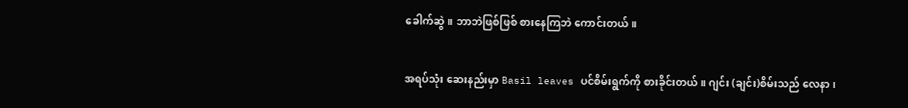ခေါက်ဆွဲ။ ဘာဘဲဖြစ်ဖြစ် စားနေကြဘဲ ကောင်းတယ်။

အရပ်သုံး ဆေးနည်းမှာ Basil leaves ပင်စိမ်းရွက်ကို စားခိုင်းတယ်။ ဂျင်း (ချင်း)စိမ်းသည် လေနာ၊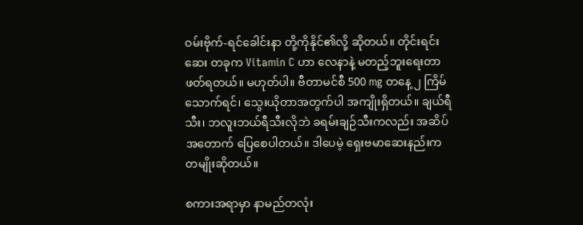ဝမ်းဗိုက်-ရင်ခေါင်းနာ တို့ကိုနိုင်၏လို့ ဆိုတယ်။ တိုင်းရင်းဆေး တခုက Vitamin C ဟာ လေနာနဲ့ မတည့်ဘူးရေးတာ ဖတ်ရတယ်။ မဟုတ်ပါ။ ဗီတာမင်စီ 500 mg တနေ့ ၂ ကြိမ် သောက်ရင်၊ သွေးယိုတာအတွက်ပါ အကျိုးရှိတယ်။ ချယ်ရီသီး၊ ဘလူးဘယ်ရီသီးလိုဘဲ ခရမ်းချဉ်သီးကလည်း အဆိပ်အတောက် ပြေစေပါတယ်။ ဒါပေမဲ့ ရှေးဗမာဆေးနည်းက တမျိုးဆိုတယ်။

စကားအရာမှာ နာမည်တလုံး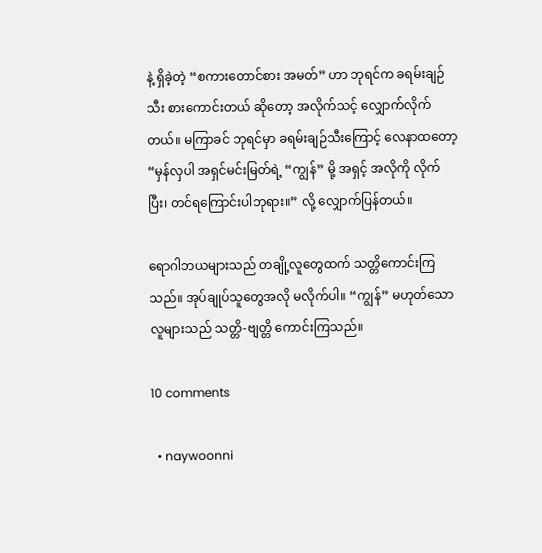နဲ့ ရှိခဲ့တဲ့ “စကားတောင်စား အမတ်” ဟာ ဘုရင်က ခရမ်းချဉ်သီး စားကောင်းတယ် ဆိုတော့ အလိုက်သင့် လျှောက်လိုက်တယ်။ မကြာခင် ဘုရင်မှာ ခရမ်းချဉ်သီးကြောင့် လေနာထတော့ “မှန်လှပါ အရှင်မင်းမြတ်ရဲ့ “ကျွန်” မို့ အရှင့် အလိုကို လိုက်ပြီး၊ တင်ရကြောင်းပါဘုရား။” လို့ လျှောက်ပြန်တယ်။

ရောဂါဘယများသည် တချို့လူတွေထက် သတ္တိကောင်းကြသည်။ အုပ်ချုပ်သူတွေအလို မလိုက်ပါ။ “ကျွန်” မဟုတ်သော လူများသည် သတ္တိ-ဗျတ္တိ ကောင်းကြသည်။

10 comments

  • naywoonni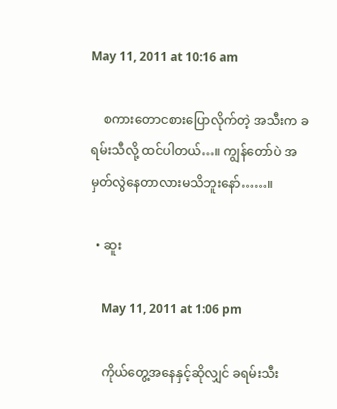May 11, 2011 at 10:16 am

    စကားတောငစားပြောလိုက်တဲ့ အသီးက ခရမ်းသီလို့ ထင်ပါတယ်…။ ကျွန်တော်ပဲ အမှတ်လွဲနေတာလားမသိဘူးနော်……။

  • ဆူး

    May 11, 2011 at 1:06 pm

    ကိုယ်တွေ့အနေနှင့်ဆိုလျှင် ခရမ်းသီး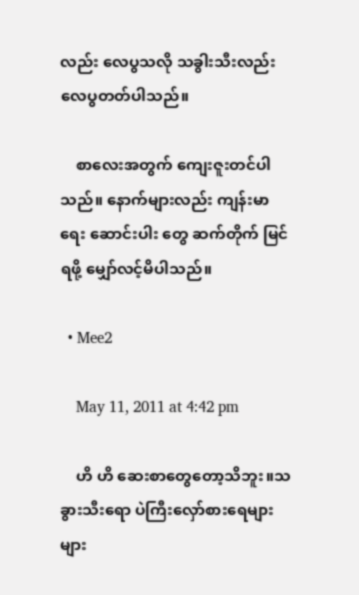လည်း လေပွသလို သခွါးသီးလည်း လေပွတတ်ပါသည်။

    စာလေးအတွက် ကျေးဇူးတင်ပါသည်။ နောက်များလည်း ကျန်းမာရေး ဆောင်းပါး တွေ ဆက်တိုက် မြင်ရဖို့ မျှော်လင့်မိပါသည်။

  • Mee2

    May 11, 2011 at 4:42 pm

    ဟိ ဟိ ဆေးစာတွေတော့သိဘူး။သခွားသီးရော ပဲကြီးလှော်စားရေများများ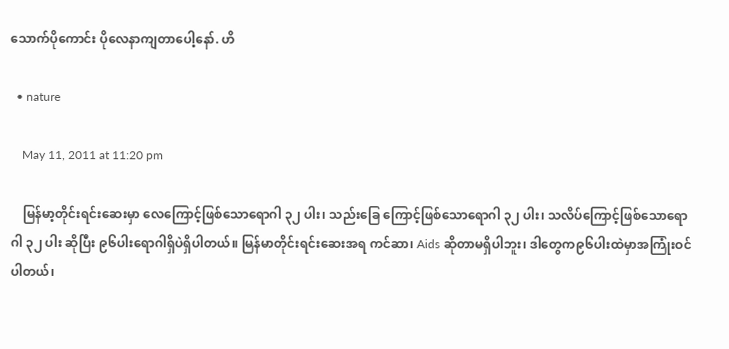သောက်ပိုကောင်း ပိုလေနာကျတာပေါ့နော်. ဟိ

  • nature

    May 11, 2011 at 11:20 pm

    မြန်မာ့တိုင်းရင်းဆေးမှာ လေကြောင့်ဖြစ်သောရောဂါ ၃၂ ပါး၊ သည်းခြေ ကြောင့်ဖြစ်သောရောဂါ ၃၂ ပါး၊ သလိပ်ကြောင့်ဖြစ်သောရောဂါ ၃၂ ပါး ဆိုပြီး ၉၆ပါးရောဂါရှိပဲရှိပါတယ်။ မြန်မာတိုင်းရင်းဆေးအရ ကင်ဆာ၊ Aids ဆိုတာမရှိပါဘူး၊ ဒါတွေက၉၆ပါးထဲမှာအကြုံးဝင်ပါတယ်၊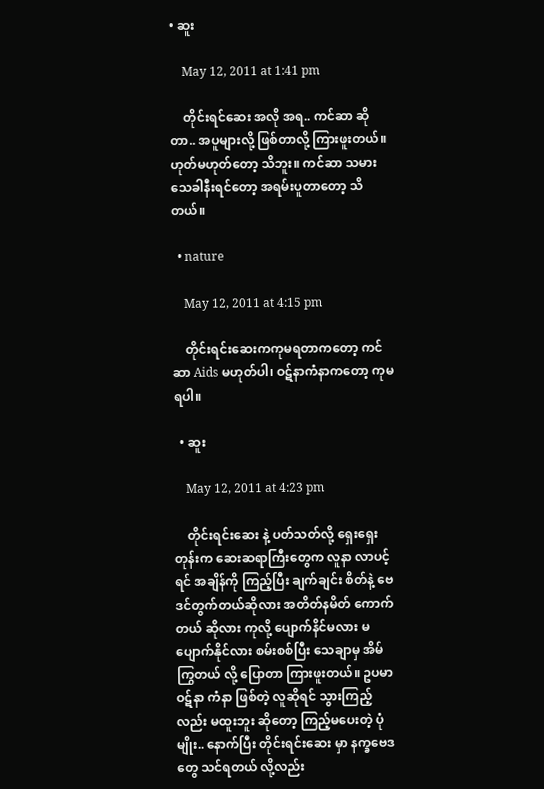• ဆူး

    May 12, 2011 at 1:41 pm

    တိုင်းရင်ဆေး အလို အရ.. ကင်ဆာ ဆိုတာ.. အပူများလို့ ဖြစ်တာလို့ ကြားဖူးတယ်။ ဟုတ်မဟုတ်တော့ သိဘူး။ ကင်ဆာ သမား သေခါနီးရင်တော့ အရမ်းပူတာတော့ သိတယ်။

  • nature

    May 12, 2011 at 4:15 pm

    တိုင်းရင်းဆေးကကုမရတာကတော့ ကင်ဆာ Aids မဟုတ်ပါ၊ ဝဋ်နာကံနာကတော့ ကုမရပါ။

  • ဆူး

    May 12, 2011 at 4:23 pm

    တိုင်းရင်းဆေး နဲ့ ပတ်သတ်လို့ ရှေးရှေးတုန်းက ဆေးဆရာကြီးတွေက လူနာ လာပင့်ရင် အချိန်ကို ကြည့်ပြီး ချက်ချင်း စိတ်နဲ့ ဗေဒင်တွက်တယ်ဆိုလား အတိတ်နမိတ် ကောက်တယ် ဆိုလား ကုလို့ ပျောက်နိင်မလား မပျောက်နိုင်လား စမ်းစစ်ပြီး သေချာမှ အိမ်ကြွတယ် လို့ ပြောတာ ကြားဖူးတယ်။ ဥပမာ ဝဋ်နာ ကံနာ ဖြစ်တဲ့ လူဆိုရင် သွားကြည့်လည်း မထူးဘူး ဆိုတော့ ကြည့်မပေးတဲ့ ပုံမျိုး.. နောက်ပြီး တိုင်းရင်းဆေး မှာ နက္ခဗေဒတွေ သင်ရတယ် လို့လည်း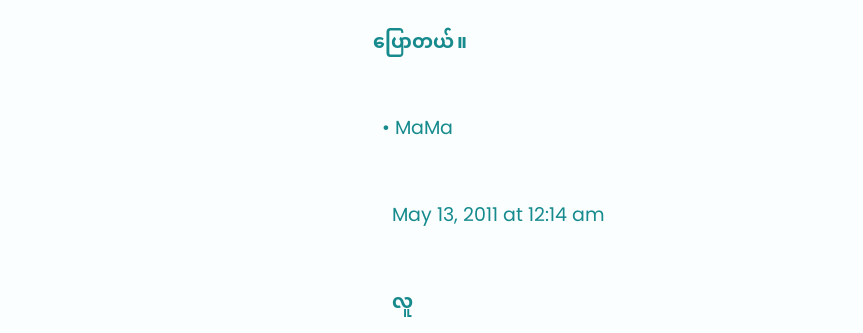ပြောတယ်။

  • MaMa

    May 13, 2011 at 12:14 am

    လူ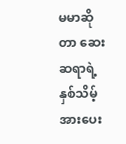မမာဆိုတာ ဆေးဆရာရဲ့ နှစ်သိမ့်အားပေး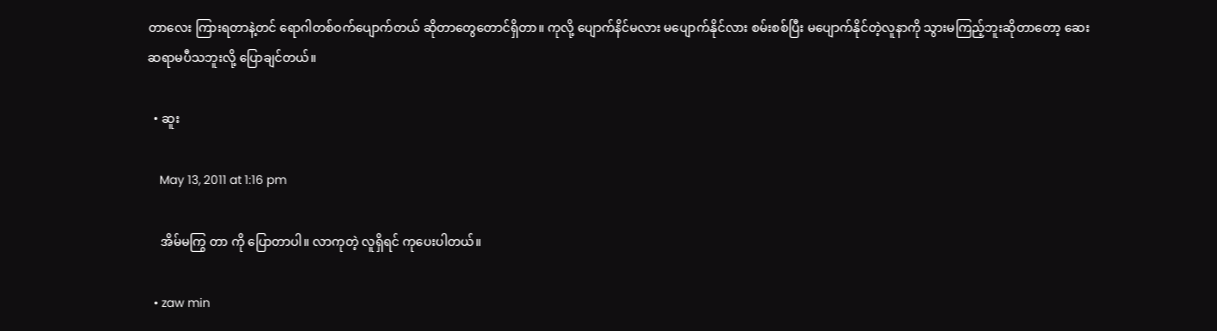တာလေး ကြားရတာနဲ့တင် ရောဂါတစ်ဝက်ပျောက်တယ် ဆိုတာတွေတောင်ရှိတာ။ ကုလို့ ပျောက်နိင်မလား မပျောက်နိုင်လား စမ်းစစ်ပြီး မပျောက်နိုင်တဲ့လူနာကို သွားမကြည့်ဘူးဆိုတာတော့ ဆေးဆရာမပီသဘူးလို့ ပြောချင်တယ်။

  • ဆူး

    May 13, 2011 at 1:16 pm

    အိမ်မကြွ တာ ကို ပြောတာပါ။ လာကုတဲ့ လူရှိရင် ကုပေးပါတယ်။

  • zaw min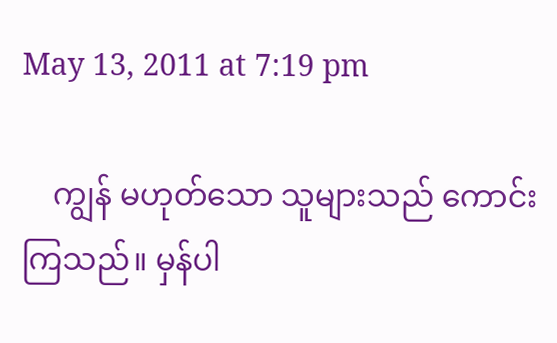May 13, 2011 at 7:19 pm

    ကျွန် မဟုတ်သော သူများသည် ကောင်းကြသည်။ မှန်ပါ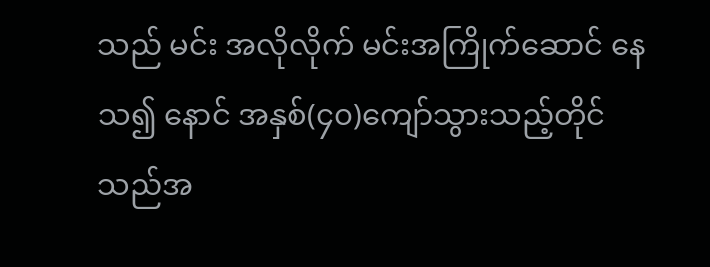သည် မင်း အလိုလိုက် မင်းအကြိုက်ဆောင် နေသ၍ နောင် အနှစ်(၄၀)ကျော်သွားသည့်တိုင် သည်အ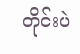တိုင်းပဲ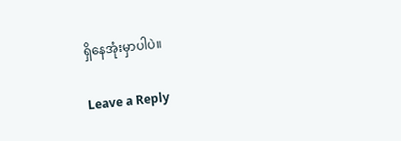ရှိနေအုံးမှာပါပဲ။

Leave a Reply